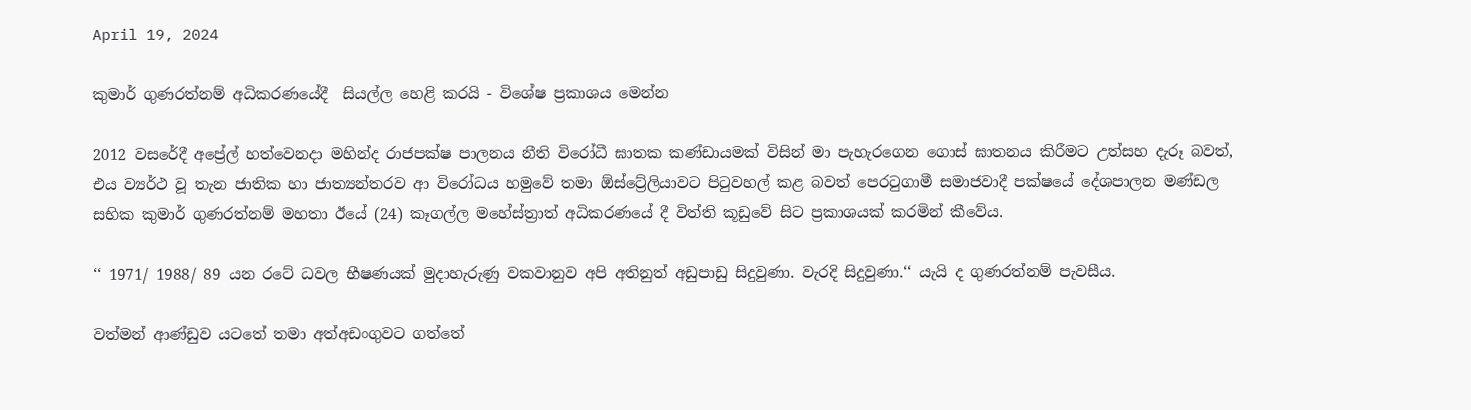April 19, 2024

කුමාර් ගුණරත්නම් අධිකරණයේදී  සියල්ල හෙළි කරයි - විශේෂ ප්‍රකාශය මෙන්න

2012 වසරේදී අප්‍රේල් හත්වෙනදා මහින්ද රාජපක්ෂ පාලනය නීති විරෝධී ඝාතක කණ්ඩායමක් විසින් මා පැහැරගෙන ගොස් ඝාතනය කිරීමට උත්සහ දැරූ බවත්, එය ව්‍යර්ථ වූ තැන ජාතික හා ජාත්‍යන්තරව ආ විරෝධය හමුවේ තමා ඕස්ට්‍රේලියාවට පිටුවහල් කළ බවත් පෙරටුගාමී සමාජවාදී පක්ෂයේ දේශපාලන මණ්ඩල සභික කුමාර් ගුණරත්නම් මහතා ඊයේ (24) කෑගල්ල මහේස්ත්‍රාත් අධිකරණයේ දී විත්ති කූඩුවේ සිට ප්‍රකාශයක් කරමින් කීවේය.

‘‘ 1971/ 1988/ 89 යන රටේ ධවල භීෂණයක් මුදාහැරුණු වකවානුව අපි අතිනුත් අඩුපාඩු සිදුවුණා. වැරදි සිදුවුණා.‘‘ යැයි ද ගුණරත්නම් පැවසීය.

වත්මන් ආණ්ඩුව යටතේ තමා අත්අඩංගුවට ගත්තේ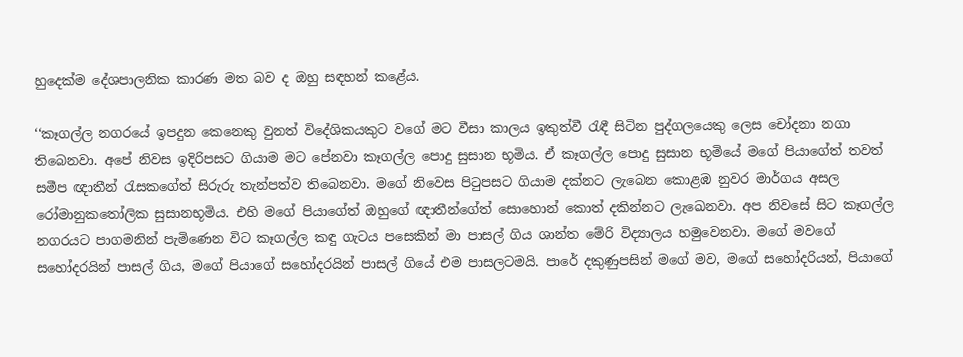හුදෙක්ම දේශපාලනික කාරණ මත බව ද ඔහු සඳහන් කළේය.

‘‘කෑගල්ල නගරයේ ඉපදුන කෙනෙකු වුනත් විදේශිකයකුට වගේ මට වීසා කාලය ඉකුත්වී රැඳී සිටින පුද්ගලයෙකු ලෙස චෝදනා නගා තිබෙනවා. අපේ නිවස ඉදිරිපසට ගියාම මට පේනවා කෑගල්ල පොදු සුසාන භූමිය. ඒ කෑගල්ල පොදු සුසාන භූමියේ මගේ පියාගේත් තවත් සමීප ඥාතීන් රැසකගේත් සිරුරු තැන්පත්ව තිබෙනවා. මගේ නිවෙස පිටුපසට ගියාම දක්නට ලැබෙන කොළඹ නුවර මාර්ගය අසල රෝමානුකතෝලික සුසානභූමිය. එහි මගේ පියාගේත් ඔහුගේ ඥාතීන්ගේත් සොහොන් කොත් දකින්නට ලැඛෙනවා. අප නිවසේ සිට කෑගල්ල නගරයට පාගමනින් පැමිණෙන විට කෑගල්ල කඳු ගැටය පසෙකින් මා පාසල් ගිය ශාන්ත මේරි විද්‍යාලය හමුවෙනවා. මගේ මවගේ සහෝදරයින් පාසල් ගිය, මගේ පියාගේ සහෝදරයින් පාසල් ගියේ එම පාසලටමයි. පාරේ දකුණුපසින් මගේ මව, මගේ සහෝදරියන්, පියාගේ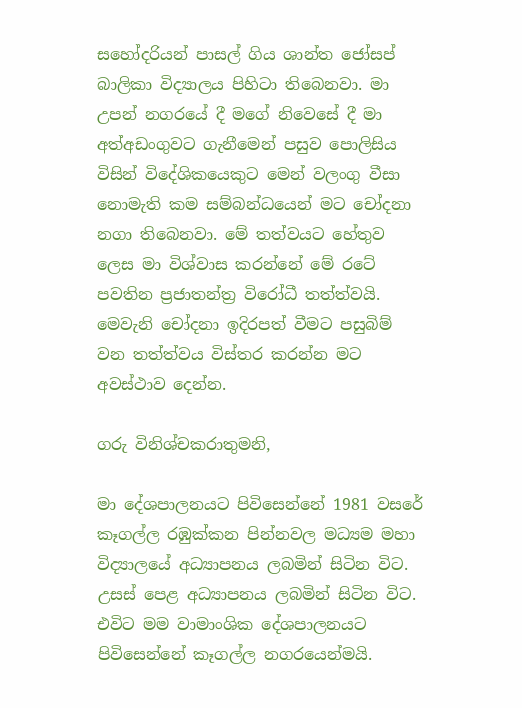සහෝදරියන් පාසල් ගිය ශාන්ත ජෝසප් බාලිකා විද්‍යාලය පිහිටා තිබෙනවා. මා උපන් නගරයේ දී මගේ නිවෙසේ දී මා  අත්අඩංගුවට ගැනීමෙන් පසුව පොලිසිය විසින් විදේශිකයෙකුට මෙන් වලංගු වීසා නොමැති කම සම්බන්ධයෙන් මට චෝදනා නගා තිබෙනවා. මේ තත්වයට හේතුව ලෙස මා විශ්වාස කරන්නේ මේ රටේ පවතින ප්‍රජාතන්ත්‍ර විරෝධී තත්ත්වයි. මෙවැනි චෝදනා ඉදිරපත් වීමට පසුබිම් වන තත්ත්වය විස්තර කරන්න මට අවස්ථාව දෙන්න.

ගරු විනිශ්චකරාතුමනි,

මා දේශපාලනයට පිවිසෙන්නේ 1981 වසරේ කෑගල්ල රඹුක්කන පින්නවල මධ්‍යම මහා විද්‍යාලයේ අධ්‍යාපනය ලබමින් සිටින විට. උසස් පෙළ අධ්‍යාපනය ලබමින් සිටින විට. එවිට මම වාමාංශික දේශපාලනයට පිවිසෙන්නේ කෑගල්ල නගරයෙන්මයි.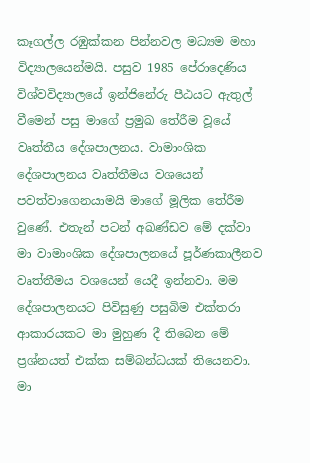කෑගල්ල රඹුක්කන පින්නවල මධ්‍යම මහා විද්‍යාලයෙන්මයි. පසුව 1985 පේරාදෙණිය විශ්වවිද්‍යාලයේ ඉන්ජිනේරු පීඨයට ඇතුල් වීමෙන් පසු මාගේ ප්‍රමුඛ තේරීම වූයේ වෘත්තීය දේශපාලනය. වාමාංශික දේශපාලනය වෘත්තීමය වශයෙන් පවත්වාගෙනයාමයි මාගේ මූලික තේරීම වුණේ. එතැන් පටන් අඛණ්ඩව මේ දක්වා මා වාමාංශික දේශපාලනයේ පූර්ණකාලීනව වෘත්තීමය වශයෙන් යෙදී ඉන්නවා. මම දේශපාලනයට පිවිසුණු පසුබිම එක්තරා ආකාරයකට මා මුහුණ දී තිබෙන මේ ප්‍රශ්නයත් එක්ක සම්බන්ධයක් තියෙනවා. මා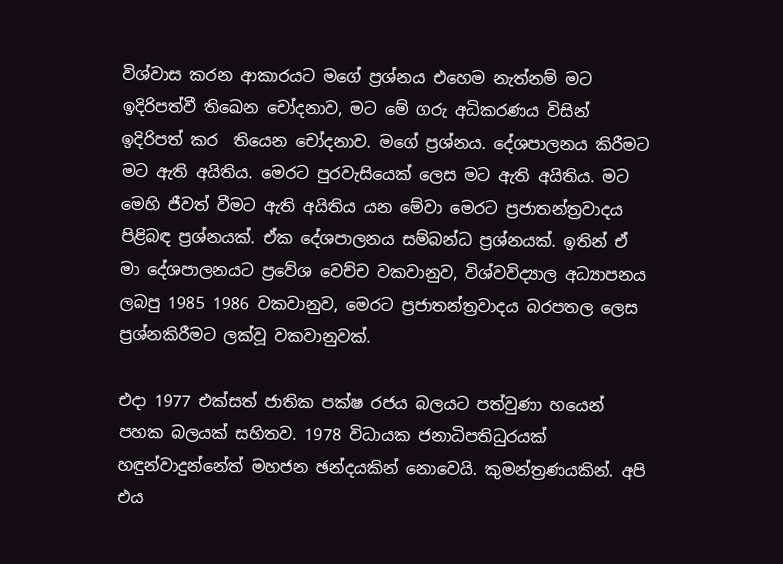විශ්වාස කරන ආකාරයට මගේ ප්‍රශ්නය එහෙම නැත්නම් මට ඉදිරිපත්වී තිඛෙන චෝදනාව, මට මේ ගරු අධිකරණය විසින් ඉදිරිපත් කර  තියෙන චෝදනාව. මගේ ප්‍රශ්නය. දේශපාලනය කිරීමට මට ඇති අයිතිය. මෙරට පුරවැසියෙක් ලෙස මට ඇති අයිතිය. මට මෙහි ජීවත් වීමට ඇති අයිතිය යන මේවා මෙරට ප්‍රජාතන්ත්‍රවාදය පිළිබඳ ප්‍රශ්නයක්. ඒක දේශපාලනය සම්බන්ධ ප්‍රශ්නයක්. ඉතින් ඒ මා දේශපාලනයට ප්‍රවේශ වෙච්ච වකවානුව, විශ්වවිද්‍යාල අධ්‍යාපනය ලබපු 1985 1986 වකවානුව, මෙරට ප්‍රජාතන්ත්‍රවාදය බරපතල ලෙස ප්‍රශ්නකිරීමට ලක්වූ වකවානුවක්.

එදා 1977 එක්සත් ජාතික පක්ෂ රජය බලයට පත්වුණා හයෙන් පහක බලයක් සහිතව. 1978 විධායක ජනාධිපතිධුරයක් හඳුන්වාදුන්නේත් මහජන ඡන්දයකින් නොවෙයි. කුමන්ත්‍රණයකින්. අපි එය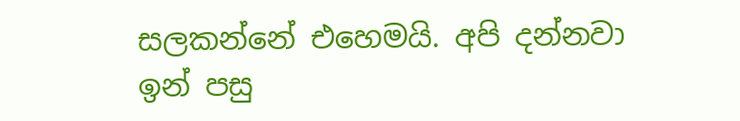සලකන්නේ එහෙමයි. අපි දන්නවා ඉන් පසු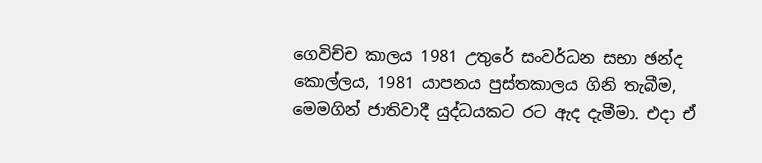ගෙවිච්ච කාලය 1981 උතුරේ සංවර්ධන සභා ඡන්ද කොල්ලය, 1981 යාපනය පුස්තකාලය ගිනි තැබීම, මෙමගින් ජාතිවාදී යුද්ධයකට රට ඇද දැමීමා. එදා ඒ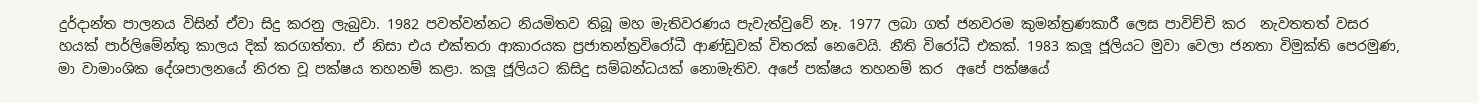දුර්දාන්ත පාලනය විසින් ඒවා සිදු කරනු ලැබුවා. 1982 පවත්වන්නට නියමිතව තිබූ මහ මැතිවරණය පැවැත්වුවේ නෑ. 1977 ලබා ගත් ජනවරම කුමන්ත්‍රණකාරී ලෙස පාවිච්චි කර  නැවතතත් වසර හයක් පාර්ලිමේන්තු කාලය දික් කරගත්තා. ඒ නිසා එය එක්තරා ආකාරයක ප්‍රජාතන්ත්‍රවිරෝධී ආණ්ඩුවක් විතරක් නෙවෙයි. නීති විරෝධී එකක්. 1983 කලූ ජූලියට මුවා වෙලා ජනතා විමුක්ති පෙරමුණ, මා වාමාංශික දේශපාලනයේ නිරත වූ පක්ෂය තහනම් කළා. කලූ ජූලියට කිසිදු සම්බන්ධයක් නොමැතිව. අපේ පක්ෂය තහනම් කර  අපේ පක්ෂයේ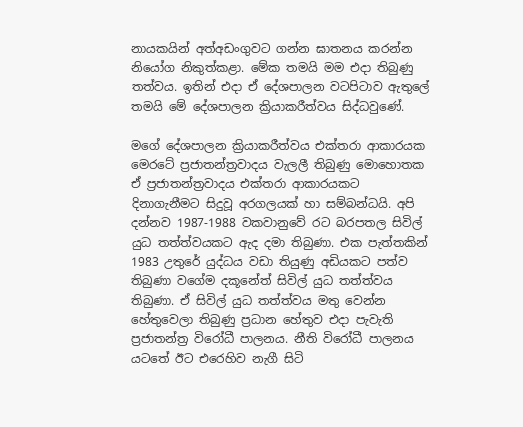නායකයින් අත්අඩංගුවට ගන්න ඝාතනය කරන්න  නියෝග නිකුත්කළා. මේක තමයි මම එදා තිබුණු තත්වය. ඉතින් එදා ඒ දේශපාලන වටපිටාව ඇතුලේ තමයි මේ දේශපාලන ක්‍රියාකරීත්වය සිද්ධවුණේ.

මගේ දේශපාලන ක්‍රියාකරීත්වය එක්තරා ආකාරයක මෙරටේ ප්‍රජාතන්ත්‍රවාදය වැලලී තිබුණු මොහොතක ඒ ප්‍රජාතන්ත්‍රවාදය එක්තරා ආකාරයකට දිනාගැනීමට සිදුවූ අරගලයක් හා සම්බන්ධයි. අපි දන්නව 1987-1988 වකවානුවේ රට බරපතල සිවිල් යුධ තත්ත්වයකට ඇද දමා තිබුණා. එක පැත්තකින් 1983 උතුරේ යුද්ධය වඩා තියුණු අඩියකට පත්ව තිබුණා වගේම දකූනේත් සිවිල් යුධ තත්ත්වය තිබුණා. ඒ සිවිල් යුධ තත්ත්වය මතු වෙන්න හේතුවෙලා තිබුණු ප්‍රධාන හේතුව එදා පැවැති  ප්‍රජාතන්ත්‍ර විරෝධී පාලනය. නීති විරෝධී පාලනය යටතේ ඊට එරෙහිව නැගී සිටි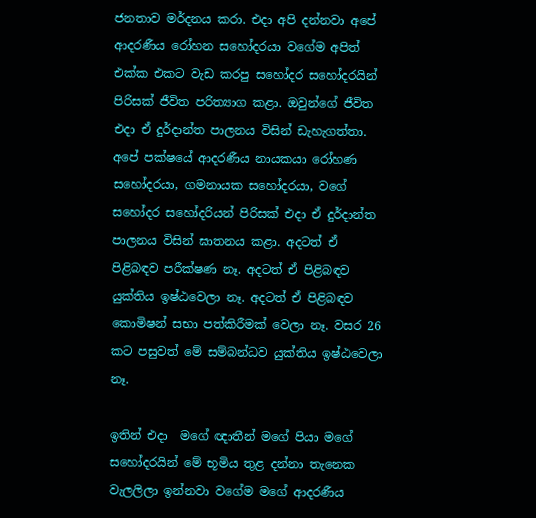ජනතාව මර්දනය කරා. එදා අපි දන්නවා අපේ ආදරණීය රෝහන සහෝදරයා වගේම අපිත් එක්ක එකට වැඩ කරපු සහෝදර සහෝදරයින් පිරිසක් ජීවිත පරිත්‍යාග කළා. ඔවුන්ගේ ජීවිත එදා ඒ දුර්දාන්ත පාලනය විසින් ඩැහැගත්තා. අපේ පක්ෂයේ ආදරණීය නායකයා රෝහණ සහෝදරයා, ගමනායක සහෝදරයා, වගේ සහෝදර සහෝදරියන් පිරිසක් එදා ඒ දුර්දාන්ත පාලනය විසින් ඝාතනය කළා. අදටත් ඒ පිළිබඳව පරීක්ෂණ නෑ. අදටත් ඒ පිළිබඳව යුක්තිය ඉෂ්ඨවෙලා නෑ. අදටත් ඒ පිළිබඳව කොමිෂන් සභා පත්කිරීමක් වෙලා නෑ. වසර 26 කට පසුවත් මේ සම්බන්ධව යුක්තිය ඉෂ්ඨවෙලා නෑ.

ඉතින් එදා  මගේ ඥාතීන් මගේ පියා මගේ සහෝදරයින් මේ භූමිය තුළ දන්නා තැනෙක වැලලිලා ඉන්නවා වගේම මගේ ආදරණීය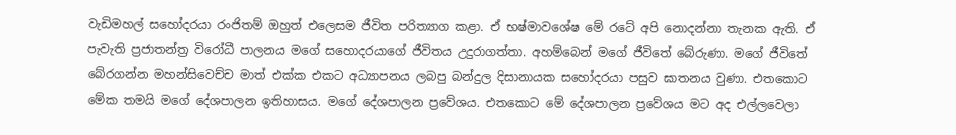වැඩිමහල් සහෝදරයා රංජිතම් ඔහුත් එලෙසම ජීවිත පරිත්‍යාග කළා. ඒ භෂ්මාවශේෂ මේ රටේ අපි නොදන්නා තැනක ඇති. ඒ පැවැති ප්‍රජාතන්ත්‍ර විරෝධී පාලනය මගේ සහොදරයාගේ ජීවිතය උදුරාගත්තා. අහම්බෙන් මගේ ජීවිතේ බේරුණා. මගේ ජීවිතේ බේරගන්න මහන්සිවෙච්ච මාත් එක්ක එකට අධ්‍යාපනය ලබපු බන්දුල දිසානායක සහෝදරයා පසුව ඝාතනය වුණා. එතකොට මේක තමයි මගේ දේශපාලන ඉතිහාසය. මගේ දේශපාලන ප්‍රවේශය. එතකොට මේ දේශපාලන ප්‍රවේශය මට අද එල්ලවෙලා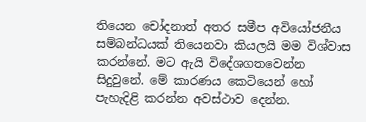තියෙන චෝදනාත් අතර සමීප අවියෝජනීය සම්බන්ධයක් තියෙනවා කියලයි මම විශ්වාස කරන්නේ. මට ඇයි විදේශගතවෙන්න සිදුවුනේ. මේ කාරණය කෙටියෙන් හෝ පැහැදිළි කරන්න අවස්ථාව දෙන්න.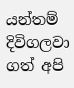යන්තම් දිවිගලවා ගත් අපි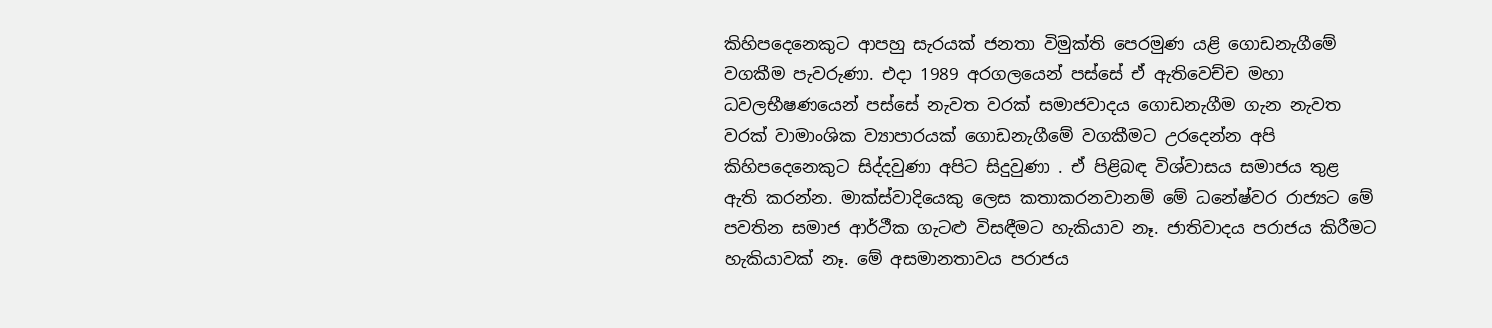කිහිපදෙනෙකුට ආපහු සැරයක් ජනතා විමුක්ති පෙරමුණ යළි ගොඩනැගීමේ වගකීම පැවරුණා. එදා 1989 අරගලයෙන් පස්සේ ඒ ඇතිවෙච්ච මහා ධවලභීෂණයෙන් පස්සේ නැවත වරක් සමාජවාදය ගොඩනැගීම ගැන නැවත වරක් වාමාංශික ව්‍යාපාරයක් ගොඩනැගීමේ වගකීමට උරදෙන්න අපි කිහිපදෙනෙකුට සිද්දවුණා අපිට සිදුවුණා . ඒ පිළිබඳ විශ්වාසය සමාජය තුළ ඇති කරන්න. මාක්ස්වාදියෙකු ලෙස කතාකරනවානම් මේ ධනේෂ්වර රාජ්‍යට මේ පවතින සමාජ ආර්ථීක ගැටළු විසඳීමට හැකියාව නෑ. ජාතිවාදය පරාජය කිරීමට හැකියාවක් නෑ. මේ අසමානතාවය පරාජය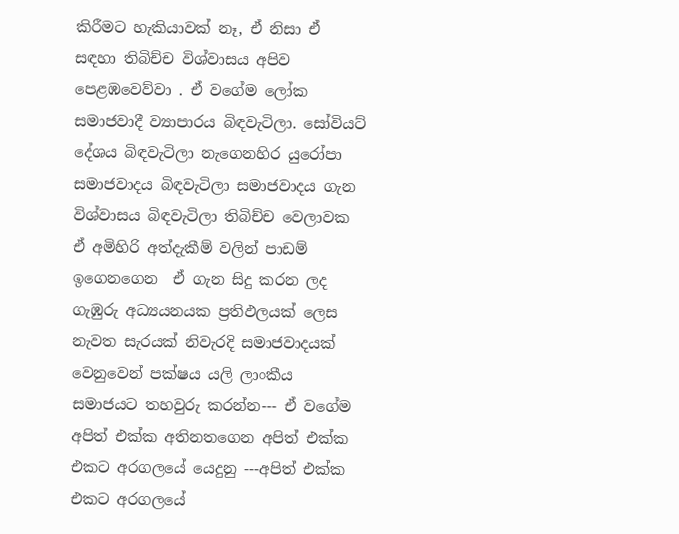කිරීමට හැකියාවක් නෑ, ඒ නිසා ඒ සඳහා තිබිච්ච විශ්වාසය අපිව පෙළඹවෙව්වා . ඒ වගේම ලෝක සමාජවාදී ව්‍යාපාරය බිඳවැටිලා. සෝවියට් දේශය බිඳවැටිලා නැගෙනහිර යුරෝපා සමාජවාදය බිඳවැටිලා සමාජවාදය ගැන විශ්වාසය බිඳවැටිලා තිබිච්ච වෙලාවක ඒ අමිහිරි අත්දැකීම් වලින් පාඩම් ඉගෙනගෙන  ඒ ගැන සිදු කරන ලද ගැඹුරු අධ්‍යයනයක ප්‍රතිඵලයක් ලෙස නැවත සැරයක් නිවැරදි සමාජවාදයක් වෙනුවෙන් පක්ෂය යලි ලාංකීය සමාජයට තහවුරු කරන්න--- ඒ වගේම අපිත් එක්ක අතිනතගෙන අපිත් එක්ක එකට අරගලයේ යෙදුනු ---අපිත් එක්ක එකට අරගලයේ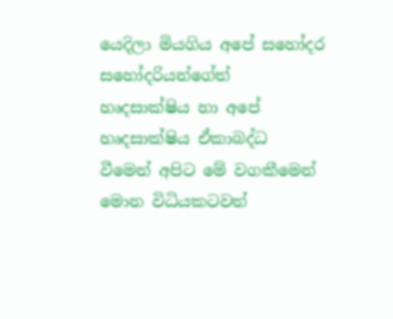යෙදිලා මියගිය අපේ සහෝදර සහෝදරියන්ගේත් හෘදසාක්ෂිය හා අපේ හෘදසාක්ෂිය ඒකාබද්ධ වීමෙන් අපිට මේ වගකීමෙන් මොන විධියකටවත්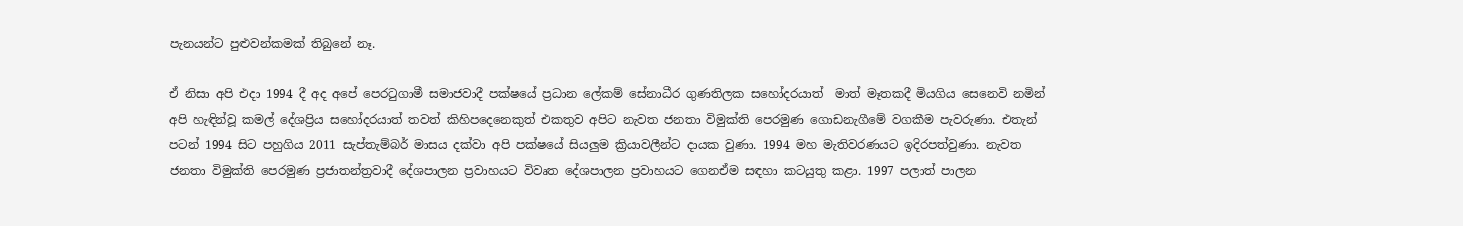පැනයන්ට පුළුවන්කමක් තිබුනේ නෑ.

ඒ නිසා අපි එදා 1994 දී අද අපේ පෙරටුගාමී සමාජවාදී පක්ෂයේ ප්‍රධාන ලේකම් සේනාධීර ගුණතිලක සහෝදරයාත්  මාත් මෑතකදී මියගිය සෙනෙවි නමින් අපි හැඳින්වූ කමල් දේශප්‍රිය සහෝදරයාත් තවත් කිහිපදෙනෙකුත් එකතුව අපිට නැවත ජනතා විමුක්ති පෙරමුණ ගොඩනැගීමේ වගකීම පැවරුණා. එතැන් පටන් 1994 සිට පහුගිය 2011 සැප්තැම්බර් මාසය දක්වා අපි පක්ෂයේ සියලුම ක්‍රියාවලීන්ට දායක වුණා. 1994 මහ මැතිවරණයට ඉදිරපත්වුණා. නැවත ජනතා විමුක්ති පෙරමුණ ප්‍රජාතන්ත්‍රවාදී දේශපාලන ප්‍රවාහයට විවෘත දේශපාලන ප්‍රවාහයට ගෙනඒම සඳහා කටයුතු කළා. 1997 පලාත් පාලන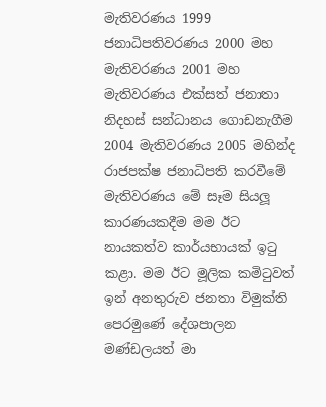මැතිවරණය 1999 ජනාධිපතිවරණය 2000 මහ මැතිවරණය 2001 මහ මැතිවරණය එක්සත් ජනාතා නිදහස් සන්ධානය ගොඩනැගීම 2004 මැතිවරණය 2005 මහින්ද රාජපක්ෂ ජනාධිපති කරවීමේ මැතිවරණය මේ සෑම සියලූ කාරණයකදීම මම ඊට නායකත්ව කාර්යභායක් ඉටු කළා. මම ඊට මූලික කමිටුවත් ඉන් අනතුරුව ජනතා විමුක්ති පෙරමුණේ දේශපාලන මණ්ඩලයත් මා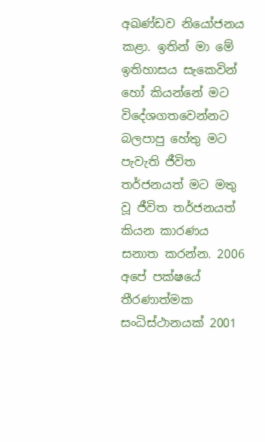අඛණ්ඩව නියෝජනය කළා. ඉතින් මා මේ ඉතිහාසය සැකෙවින් හෝ කියන්නේ මට විදේශගතවෙන්නට බලපාපු හේතු මට පැවැති ජීවිත තර්ජනයත් මට මතු වූ ජීවිත තර්ජනයත් කියන කාරණය සනාත කරන්න. 2006 අපේ පක්ෂයේ තීරණාත්මක සංධිස්ථානයක් 2001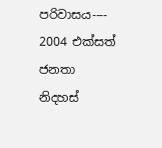පරිවාසය---- 2004 එක්සත් ජනතා නිදහස්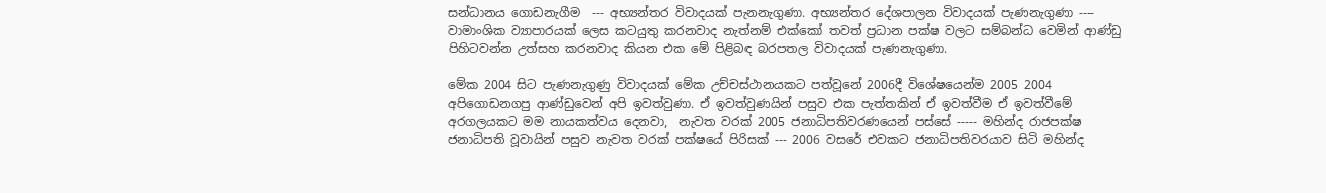සන්ධානය ගොඩනැගීම  --- අභ්‍යන්තර විවාදයක් පැනනැගුණා. අභ්‍යන්තර දේශපාලන විවාදයක් පැණනැගුණා ---- වාමාංශික ව්‍යාපාරයක් ලෙස කටයුතු කරනවාද නැත්නම් එක්කෝ තවත් ප්‍රධාන පක්ෂ වලට සම්බන්ධ වෙමින් ආණ්ඩු පිහිටවන්න උත්සහ කරනවාද කියන එක මේ පිළිබඳ බරපතල විවාදයක් පැණනැගුණා.

මේක 2004 සිට පැණනැගුණු විවාදයක් මේක උච්චස්ථානයකට පත්වූනේ 2006දී විශේෂයෙන්ම 2005 2004 අපිගොඩනගපු ආණ්ඩුවෙන් අපි ඉවත්වුණා. ඒ ඉවත්වුණයින් පසුව එක පැත්තකින් ඒ ඉවත්වීම ඒ ඉවත්වීමේ අරගලයකට මම නායකත්වය දෙනවා,  නැවත වරක් 2005 ජනාධිපතිවරණයෙන් පස්සේ ----- මහින්ද රාජපක්ෂ ජනාධිපති වූවායින් පසුව නැවත වරක් පක්ෂයේ පිරිසක් --- 2006 වසරේ එවකට ජනාධිපතිවරයාව සිටි මහින්ද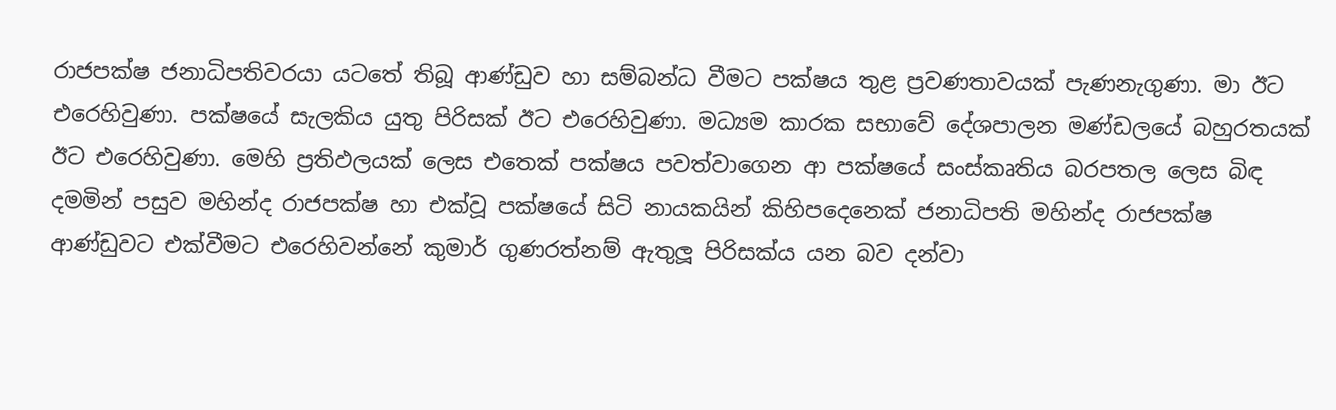රාජපක්ෂ ජනාධිපතිවරයා යටතේ තිබූ ආණ්ඩුව හා සම්බන්ධ වීමට පක්ෂය තුළ ප්‍රවණතාවයක් පැණනැගුණා. මා ඊට එරෙහිවුණා. පක්ෂයේ සැලකිය යුතු පිරිසක් ඊට එරෙහිවුණා. මධ්‍යම කාරක සභාවේ දේශපාලන මණ්ඩලයේ බහුරතයක් ඊට එරෙහිවුණා. මෙහි ප්‍රතිඵලයක් ලෙස එතෙක් පක්ෂය පවත්වාගෙන ආ පක්ෂයේ සංස්කෘතිය බරපතල ලෙස බිඳ දමමින් පසුව මහින්ද රාජපක්ෂ හා එක්වූ පක්ෂයේ සිටි නායකයින් කිහිපදෙනෙක් ජනාධිපති මහින්ද රාජපක්ෂ ආණ්ඩුවට එක්වීමට එරෙහිවන්නේ කුමාර් ගුණරත්නම් ඇතුලූ පිරිසක්ය යන බව දන්වා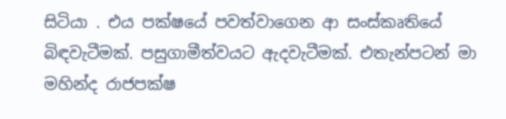සිටියා . එය පක්ෂයේ පවත්වාගෙන ආ සංස්කෘතියේ බිඳවැටීමක්. පසුගාමීත්වයට ඇදවැටීමක්. එතැන්පටන් මා මහින්ද රාජපක්ෂ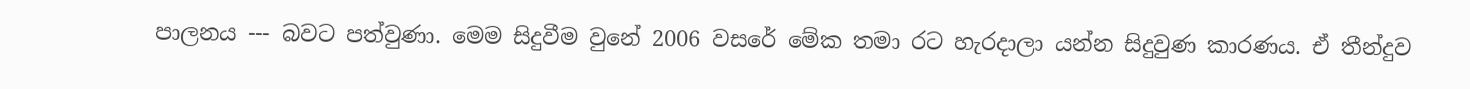පාලනය --- බවට පත්වුණා. මෙම සිදුවීම වුනේ 2006 වසරේ මේක තමා රට හැරදාලා යන්න සිදුවුණ කාරණය. ඒ තීන්දුව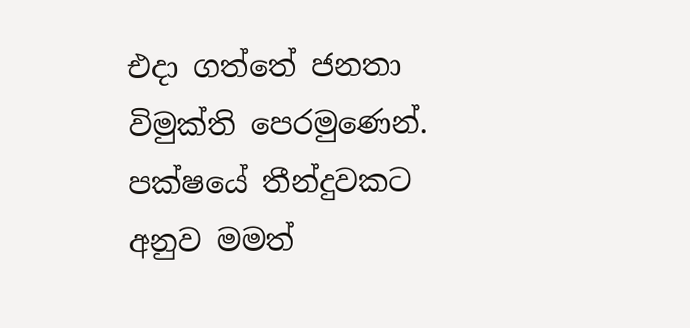එදා ගත්තේ ජනතා විමුක්ති පෙරමුණෙන්. පක්ෂයේ තීන්දුවකට අනුව මමත්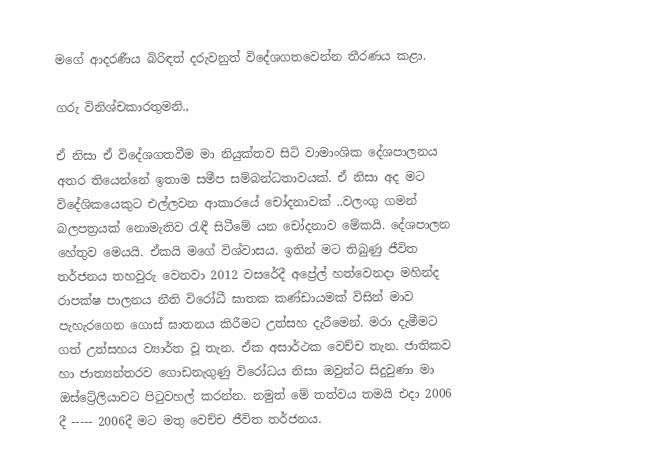මගේ ආදරණීය බිරිඳත් දරුවනුත් විදේශගතවෙන්න තීරණය කළා.

ගරු විනිශ්චකාරතුමනි.,

ඒ නිසා ඒ විදේශගතවීම මා නියුක්තව සිටි වාමාංශික දේශපාලනය අතර තියෙන්නේ ඉතාම සමීප සම්බන්ධතාවයක්. ඒ නිසා අද මට විදේශිකයෙකුට එල්ලවන ආකාරයේ චෝදනාවක් ..වලංගු ගමන් බලපත්‍රයක් නොමැතිව රැඳී සිටීමේ යන චෝදනාව මේකයි. දේශපාලන හේතුව මෙයයි. ඒකයි මගේ විශ්වාසය. ඉතින් මට තිබුණු ජීවිත තර්ජනය තහවුරු වෙනවා 2012 වසරේදී අප්‍රේල් හත්වෙනදා මහින්ද රාපක්ෂ පාලනය නීති විරෝධී ඝාතක කණ්ඩායමක් විසින් මාව පැහැරගෙන ගොස් ඝාතනය කිරීමට උත්සහ දැරීමෙන්. මරා දැමීමට ගත් උත්සහය ව්‍යාර්ත වූ තැන. ඒක අසාර්ථක වෙච්ච තැන. ජාතිකව හා ජාත්‍යන්තරව ගොඩනැගුණු විරෝධය නිසා ඔවුන්ට සිදුවුණා මා  ඔස්ට්‍රේලියාවට පිටුවහල් කරන්න. නමුත් මේ තත්වය තමයි එදා 2006 දී ----- 2006දී මට මතු වෙච්ච ජීවිත තර්ජනය.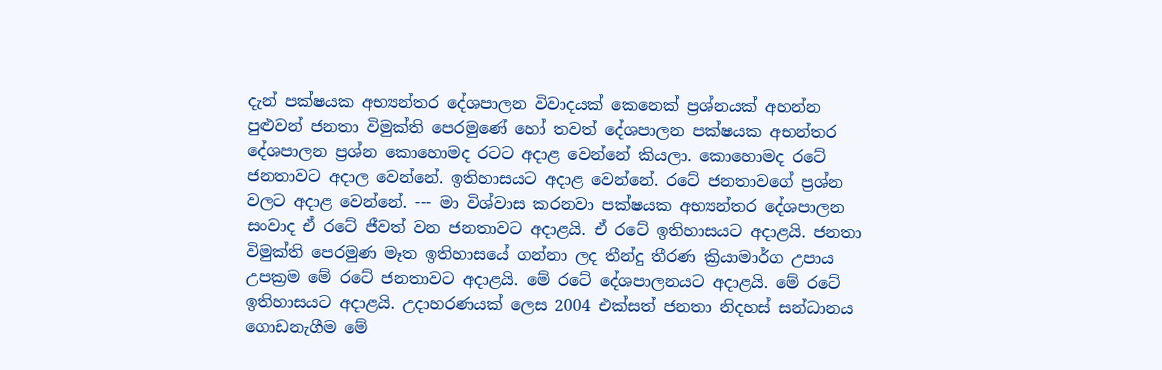දැන් පක්ෂයක අභ්‍යන්තර දේශපාලන විවාදයක් කෙනෙක් ප්‍රශ්නයක් අහන්න පුළුවන් ජනතා විමුක්ති පෙරමුණේ හෝ තවත් දේශපාලන පක්ෂයක අභන්තර දේශපාලන ප්‍රශ්න කොහොමද රටට අදාළ වෙන්නේ කියලා. කොහොමද රටේ ජනතාවට අදාල වෙන්නේ. ඉතිහාසයට අදාළ වෙන්නේ. රටේ ජනතාවගේ ප්‍රශ්න වලට අදාළ වෙන්නේ. --- මා විශ්වාස කරනවා පක්ෂයක අභ්‍යන්තර දේශපාලන සංවාද ඒ රටේ ජීවත් වන ජනතාවට අදාළයි. ඒ රටේ ඉතිහාසයට අදාළයි. ජනතා විමුක්ති පෙරමුණ මෑත ඉතිහාසයේ ගන්නා ලද තීන්දු තීරණ ක්‍රියාමාර්ග උපාය උපක්‍රම මේ රටේ ජනතාවට අදාළයි. මේ රටේ දේශපාලනයට අදාළයි. මේ රටේ ඉතිහාසයට අදාළයි. උදාහරණයක් ලෙස 2004 එක්සත් ජනතා නිදහස් සන්ධානය ගොඩනැගීම මේ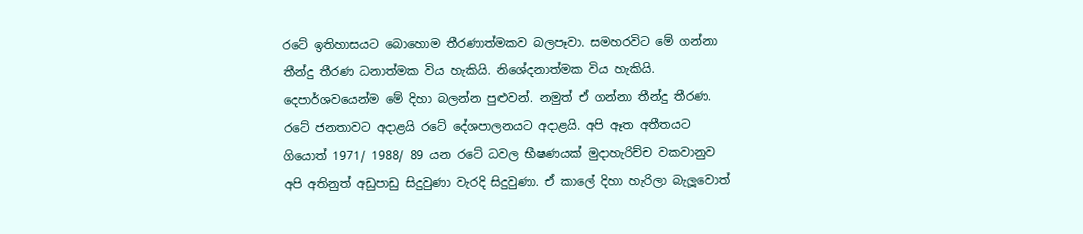රටේ ඉතිහාසයට බොහොම තීරණාත්මකව බලපෑවා. සමහරවිට මේ ගන්නා තීන්දු තීරණ ධනාත්මක විය හැකියි. නිශේදනාත්මක විය හැකියි. දෙපාර්ශවයෙන්ම මේ දිහා බලන්න පුළුවන්. නමුත් ඒ ගන්නා තීන්දු තීරණ. රටේ ජනතාවට අදාළයි රටේ දේශපාලනයට අදාළයි. අපි ඈත අතීතයට ගියොත් 1971/ 1988/ 89 යන රටේ ධවල භීෂණයක් මුදාහැරිච්ච වකවානුව අපි අතිනුත් අඩුපාඩු සිදුවුණා වැරදි සිදුවුණා. ඒ කාලේ දිහා හැරිලා බැලූවොත්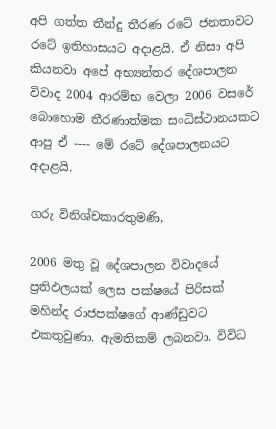අපි ගත්ත තීන්දු තීරණ රටේ ජනතාවට රටේ ඉතිහාසයට අදාළයි. ඒ නිසා අපි කියනවා අපේ අභ්‍යන්තර දේශපාලන විවාද 2004 ආරම්භ වෙලා 2006 වසරේ බොහොම තීරණාත්මක සංධිස්ථානයකට ආපු ඒ ---- මේ රටේ දේශපාලනයට අදාළයි.

ගරු විනිශ්චකාරතුමණි,

2006 මතු වූ දේශපාලන විවාදයේ ප්‍රතිඵලයක් ලෙස පක්ෂයේ පිරිසක් මහින්ද රාජපක්ෂගේ ආණ්ඩුවට එකතුවුණා. ඇමතිකම් ලබනවා. විවිධ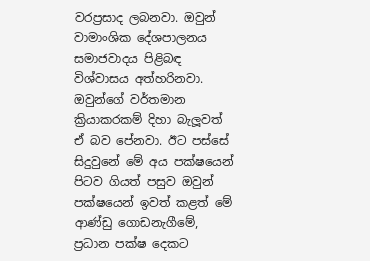වරප්‍රසාද ලබනවා. ඔවුන් වාමාංශික දේශපාලනය සමාජවාදය පිළිබඳ විශ්වාසය අත්හරිනවා. ඔවුන්ගේ වර්තමාන ක්‍රියාකරකම් දිහා බැලූවත් ඒ බව පේනවා. ඊට පස්සේ සිදුවුනේ මේ අය පක්ෂයෙන් පිටව ගියත් පසුව ඔවුන් පක්ෂයෙන් ඉවත් කළත් මේ ආණ්ඩු ගොඩනැගීමේ, ප්‍රධාන පක්ෂ දෙකට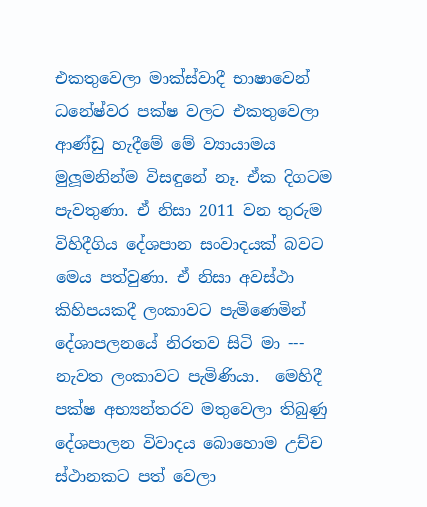එකතුවෙලා මාක්ස්වාදී භාෂාවෙන් ධනේෂ්වර පක්ෂ වලට එකතුවෙලා ආණ්ඩු හැදීමේ මේ ව්‍යායාමය මුලූමනින්ම විසඳුනේ නෑ. ඒක දිගටම පැවතුණා. ඒ නිසා 2011 වන තුරුම විහිදීගිය දේශපාන සංවාදයක් බවට මෙය පත්වුණා. ඒ නිසා අවස්ථා කිහිපයකදී ලංකාවට පැමිණෙමින් දේශාපලනයේ නිරතව සිටි මා --- නැවත ලංකාවට පැමිණියා.  මෙහිදී පක්ෂ අභ්‍යන්තරව මතුවෙලා තිබුණු දේශපාලන විවාදය බොහොම උච්ච ස්ථානකට පත් වෙලා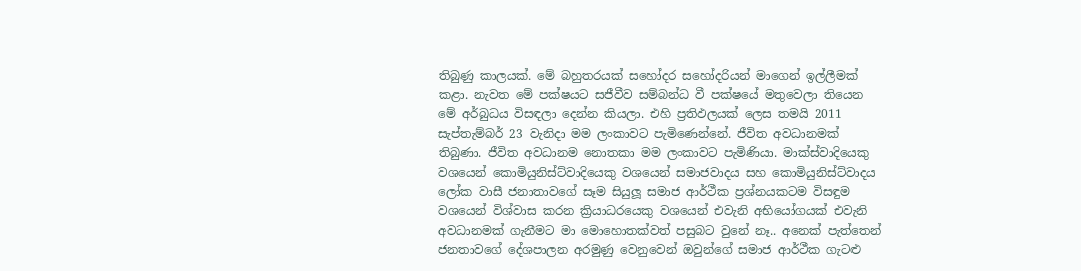තිබුණු කාලයක්. මේ බහුතරයක් සහෝදර සහෝදරියන් මාගෙන් ඉල්ලීමක් කළා. නැවත මේ පක්ෂයට සජීවීව සම්බන්ධ වී පක්ෂයේ මතුවෙලා තියෙන මේ අර්බුධය විසඳලා දෙන්න කියලා. එහි ප්‍රතිඵලයක් ලෙස තමයි 2011 සැප්තැම්බර් 23 වැනිදා මම ලංකාවට පැමිණෙන්නේ. ජීවිත අවධානමක් තිබුණා. ජීවිත අවධානම නොතකා මම ලංකාවට පැමිණියා. මාක්ස්වාදියෙකු වශයෙන් කොමියුනිස්ට්වාදියෙකු වශයෙන් සමාජවාදය සහ කොමියුනිස්ට්වාදය ලෝක වාසී ජනාතාවගේ සෑම සියුලූ සමාජ ආර්ථීක ප්‍රශ්නයකටම විසඳුම වශයෙන් විශ්වාස කරන ක්‍රියාධරයෙකු වශයෙන් එවැනි අභියෝගයක් එවැනි අවධානමක් ගැනීමට මා මොහොතක්වත් පසුබට වුනේ නෑ.. අනෙක් පැත්තෙන් ජනතාවගේ දේශපාලන අරමුණු වෙනුවෙන් ඔවුන්ගේ සමාජ ආර්ථීක ගැටළු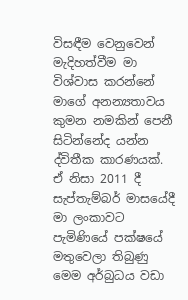විසඳීම වෙනුවෙන් මැදිහත්වීම මා විශ්වාස කරන්නේ මාගේ අනන්‍යතාවය කුමන නමකින් පෙනී සිටින්නේද යන්න ද්විතීක කාරණයක්. ඒ නිසා 2011 දී සැප්තැම්බර් මාසයේදී මා ලංකාවට පැමිණියේ පක්ෂයේ මතුවෙලා තිබුණු මෙම අර්බුධය වඩා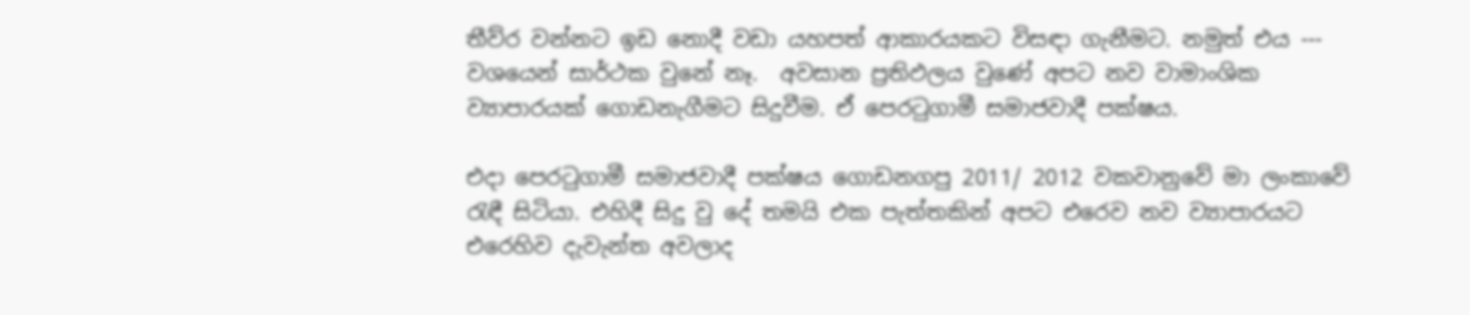තීව්ර වන්නට ඉඩ නොදී වඩා යහපත් ආකාරයකට විසඳා ගැනීමට. නමුත් එය --- වශයෙන් සාර්ථක වුනේ නෑ.  අවසාන ප්‍රතිඵලය වුණේ අපට නව වාමාංශික ව්‍යාපාරයක් ගොඩනැගීමට සිදුවීම. ඒ පෙරටුගාමී සමාජවාදී පක්ෂය.

එදා පෙරටුගාමී සමාජවාදී පක්ෂය ගොඩනගපු 2011/ 2012 වකවානුවේ මා ලංකාවේ රැඳී සිටියා. එහිදී සිදු වු දේ තමයි එක පැත්තකින් අපට එරෙව නව ව්‍යාපාරයට එරෙහිව දැවැන්ත අවලාද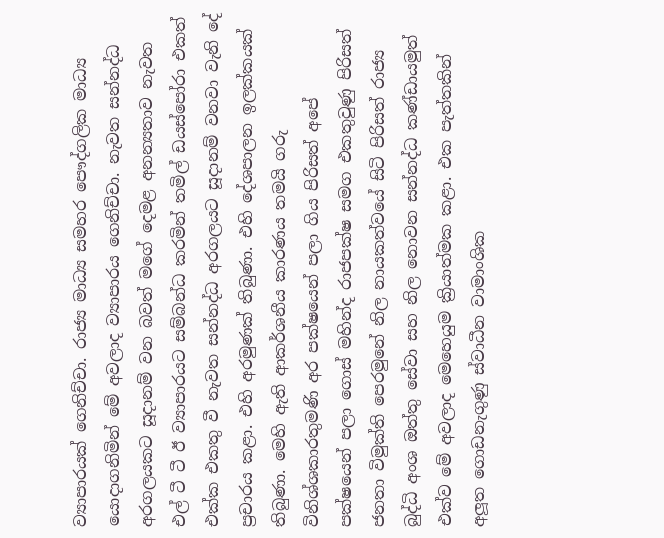ව්‍යාපාරයක් ගෙනිච්චා. රාජ්‍ය මාධ්‍ය සමහර පෞද්ගලික මාධ්‍ය යොදාගනිමින් මේ අවලාද ව්‍යාපාරය ගෙනිච්චා. නැවත සන්නද්ධ අරගලයකට සූදානම් වන බවත් මගේ දෙමළ අනන්‍යතාව නැවත එල් ටී ටී ඊ ව්‍යාපාරයට සම්බන්ධ කරමින් තමිල් ඩයස්පෝරා එකත් එක්ක එකතු වී නැවත සන්නද්ධ අරගලයට සූදානම් වනවා වැනි දේ ප්‍රචාරය කළා. එහි අරමුණක් තිබුණා. එහි දේශපාලන ඉලක්කයක් තිබුණා. මෙහි ඇති ආකර්ශනීය කාරණය තමයි ගරු විනිශ්ශකාරතුමණි අර පක්ෂයෙන් පලා ගිය පිරිසත් අපේ පක්ෂයෙන් පලා ගොස් මහින්ද රාජපක්ෂ සමග එකතුවුණු පිරිසත් ජනතා විමුක්ති පෙරමුනේ නිල නායකත්වයේ සිටි පිරිසත් රාජ්‍ය බුද්ධි අංශ ඔත්තු සේවා සහ නිල නොවන සන්නද්ධ කණ්ඩායමුත් එක්ව මේ අවලාද මෙහෙයුම ක්‍රියාත්මක කළා. එක පැත්තකින් අලූත ගොඩනැගුණු ස්වාධීන වාමාංශික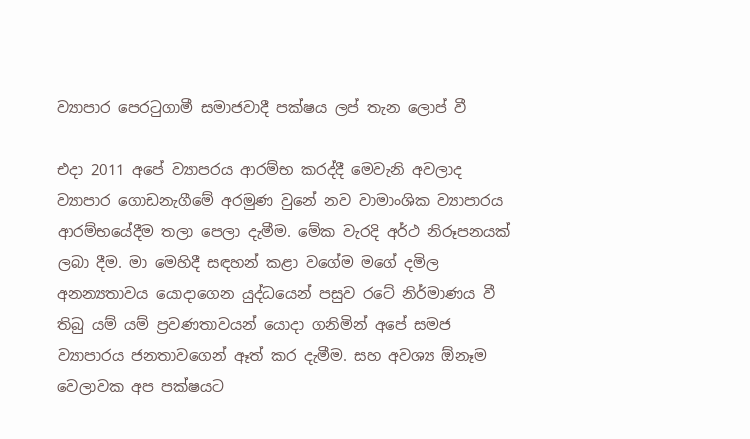ව්‍යාපාර පෙරටුගාමී සමාජවාදී පක්ෂය ලප් තැන ලොප් වී

එදා 2011 අපේ ව්‍යාපරය ආරම්භ කරද්දී මෙවැනි අවලාද ව්‍යාපාර ගොඩනැගීමේ අරමුණ වුනේ නව වාමාංශික ව්‍යාපාරය ආරම්භයේදීම තලා පෙලා දැමීම. මේක වැරදි අර්ථ නිරූපනයක් ලබා දීම. මා මෙහිදී සඳහන් කළා වගේම මගේ දමිල අනන්‍යතාවය යොදාගෙන යුද්ධයෙන් පසුව රටේ නිර්මාණය වී තිබු යම් යම් ප්‍රවණතාවයන් යොදා ගනිමින් අපේ සමජ ව්‍යාපාරය ජනතාවගෙන් ඈත් කර දැමීම. සහ අවශ්‍ය ඕනෑම වෙලාවක අප පක්ෂයට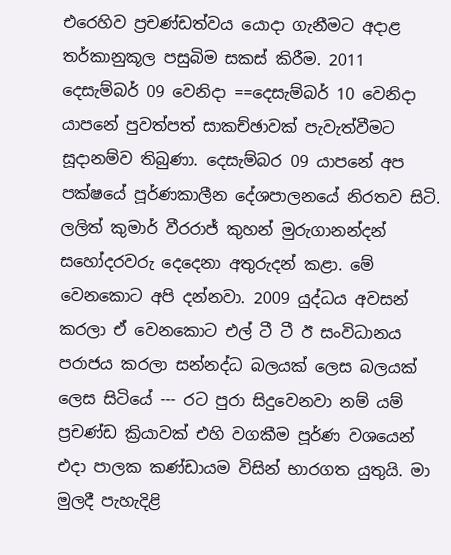එරෙහිව ප්‍රචණ්ඩත්වය යොදා ගැනීමට අදාළ තර්කානුකූල පසුබිම සකස් කිරීම. 2011 දෙසැම්බර් 09 වෙනිදා ==දෙසැම්බර් 10 වෙනිදා යාපනේ පුවත්පත් සාකච්ඡාවක් පැවැත්වීමට සූදානම්ව තිබුණා. දෙසැම්බර 09 යාපනේ අප පක්ෂයේ පූර්ණකාලීන දේශපාලනයේ නිරතව සිටි. ලලිත් කුමාර් වීරරාජ් කුහන් මුරුගානන්දන් සහෝදරවරු දෙදෙනා අතුරුදන් කළා. මේ වෙනකොට අපි දන්නවා. 2009 යුද්ධය අවසන් කරලා ඒ වෙනකොට එල් ටී ටී ඊ සංවිධානය පරාජය කරලා සන්නද්ධ බලයක් ලෙස බලයක් ලෙස සිටියේ --- රට පුරා සිදුවෙනවා නම් යම් ප්‍රචණ්ඩ ක්‍රියාවක් එහි වගකීම පූර්ණ වශයෙන් එදා පාලක කණ්ඩායම විසින් භාරගත යුතුයි. මා මුලදී පැහැදිළි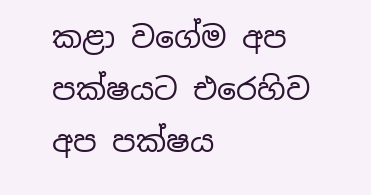කළා වගේම අප පක්ෂයට එරෙහිව අප පක්ෂය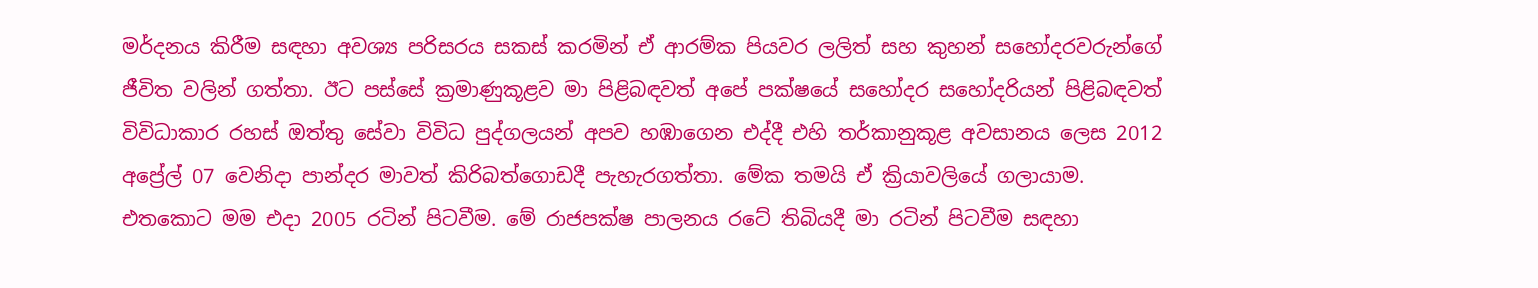මර්දනය කිරීම සඳහා අවශ්‍ය පරිසරය සකස් කරමින් ඒ ආරම්ක පියවර ලලිත් සහ කුහන් සහෝදරවරුන්ගේ ජීවිත වලින් ගත්තා. ඊට පස්සේ ක්‍රමාණුකූළව මා පිළිබඳවත් අපේ පක්ෂයේ සහෝදර සහෝදරියන් පිළිබඳවත් විවිධාකාර රහස් ඔත්තු සේවා විවිධ පුද්ගලයන් අපව හඹාගෙන එද්දී එහි තර්කානුකූළ අවසානය ලෙස 2012 අප්‍රේල් 07 වෙනිදා පාන්දර මාවත් කිරිබත්ගොඩදී පැහැරගත්තා. මේක තමයි ඒ ක්‍රියාවලියේ ගලායාම. එතකොට මම එදා 2005 රටින් පිටවීම. මේ රාජපක්ෂ පාලනය රටේ තිබියදී මා රටින් පිටවීම සඳහා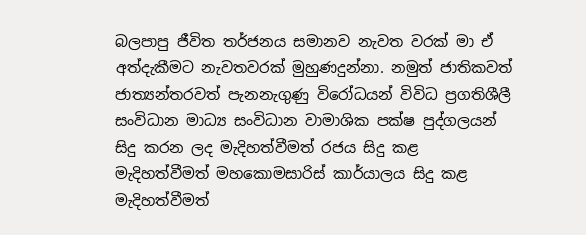බලපාපු ජීවිත තර්ජනය සමානව නැවත වරක් මා ඒ අත්දැකීමට නැවතවරක් මුහුණදුන්නා. නමුත් ජාතිකවත් ජාත්‍යන්තරවත් පැනනැගුණු විරෝධයන් විවිධ ප්‍රගතිශීලී සංවිධාන මාධ්‍ය සංවිධාන වාමාශික පක්ෂ පුද්ගලයන් සිදු කරන ලද මැදිහත්වීමත් රජය සිදු කළ මැදිහත්වීමත් මහකොමසාරිස් කාර්යාලය සිදු කළ මැදිහත්වීමත්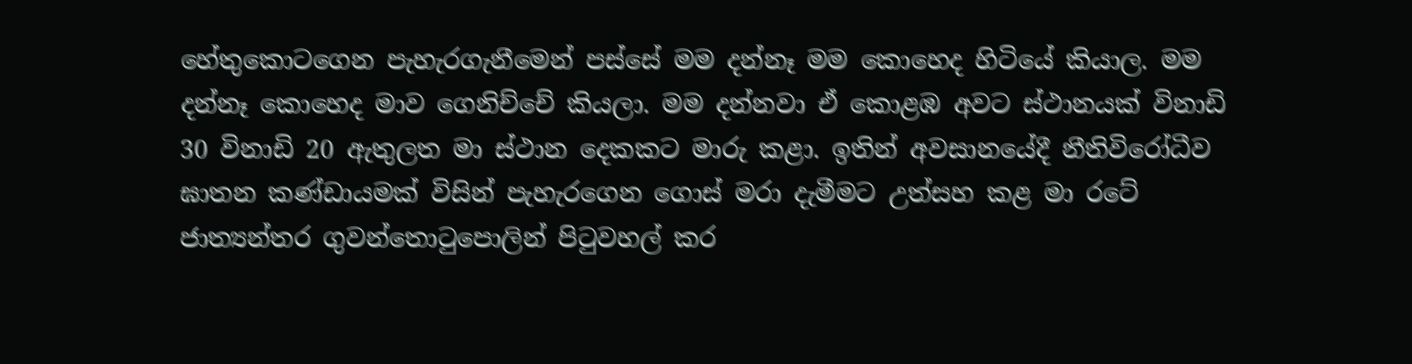හේතුකොටගෙන පැහැරගැනීමෙන් පස්සේ මම දන්නෑ මම කොහෙද හිටියේ කියාල. මම දන්නෑ කොහෙද මාව ගෙනිච්චේ කියලා. මම දන්නවා ඒ කොළඹ අවට ස්ථානයක් විනාඩි 30 විනාඩි 20 ඇතුලත මා ස්ථාන දෙකකට මාරු කළා. ඉතින් අවසානයේදී නීතිවිරෝධීව ඝාතන කණ්ඩායමක් විසින් පැහැරගෙන ගොස් මරා දැමීමට උත්සහ කළ මා රටේ ජාත්‍යන්තර ගුවන්තොටුපොලින් පිටුවහල් කර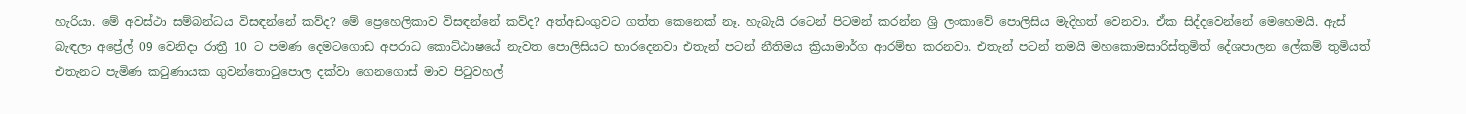හැරියා. මේ අවස්ථා සම්බන්ධය විසඳන්නේ කව්ද? මේ ප්‍රෙහෙලිකාව විසඳන්නේ කව්ද? අත්අඩංගුවට ගත්ත කෙනෙක් නෑ. හැබැයි රටෙන් පිටමන් කරන්න ශ්‍රි ලංකාවේ පොලිසිය මැදිහත් වෙනවා. ඒක සිද්දවෙන්නේ මෙහෙමයි. ඇස් බැඳලා අප්‍රේල් 09 වෙනිදා රාත්‍රී 10 ට පමණ දෙමටගොඩ අපරාධ කොට්ඨාෂයේ නැවත පොලිසියට භාරදෙනවා එතැන් පටන් නීතිමය ක්‍රියාමාර්ග ආරම්භ කරනවා. එතැන් පටන් තමයි මහකොමසාරිස්තුමිත් දේශපාලන ලේකම් තුමියත් එතැනට පැමිණ කටුණායක ගුවන්තොටුපොල දක්වා ගෙනගොස් මාව පිටුවහල්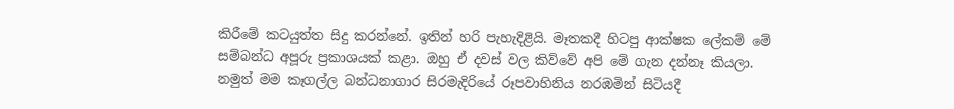කිරීමේ කටයුත්ත සිදු කරන්නේ. ඉතින් හරි පැහැදිළියි. මෑතකදී හිටපු ආක්ෂක ලේකම් මේ සම්බන්ධ අපූරු ප්‍රකාශයක් කළා. ඔහු ඒ දවස් වල කිව්වේ අපි මේ ගැන දන්නෑ කියලා. නමුත් මම කෑගල්ල බන්ධනාගාර සිරමැදිරියේ රූපවාහිනිය නරඹමින් සිටියදී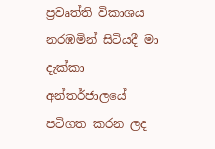ප්‍රවෘත්ති විකාශය නරඹමින් සිටියදී මා දැක්කා අන්තර්ජාලයේ පටිගත කරන ලද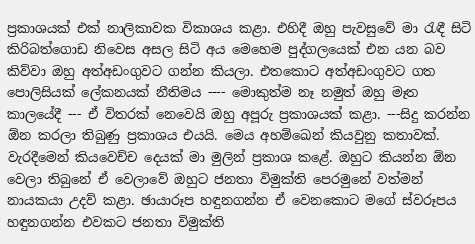ප්‍රකාශයක් එක් නාලිකාවක විකාශය කළා. එහිදී ඔහු පැවසුවේ මා රැඳී සිටි කිරිබත්ගොඩ නිවෙස අසල සිටි අය මෙහෙම පුද්ගලයෙක් එන යන බව කිව්වා ඔහු අත්අඩංගුවට ගන්න කියලා. එතකොට අත්අඩංගුවට ගත පොලිසියක් ලේකනයක් නීතිමය ---- මොකුත්ම නෑ නමුත් ඔහු මෑත කාලයේදී --- ඒ විතරක් නෙවෙයි ඔහු අපූරු ප්‍රකාශයක් කළා. ---සිදු කරන්න ඕන කරලා තිබුණු ප්‍රකාශය එයයි. මෙය අහම්ඛෙන් කියවුනු කතාවක්. වැරදීමෙන් කියවෙච්ච දෙයක් මා මුලින් ප්‍රකාශ කළේ. ඔහුට කියන්න ඕන වෙලා තිබුනේ ඒ වෙලාවේ ඔහුට ජනතා විමුක්ති පෙරමුනේ වත්මන් නායකයා උදව් කළා. ඡායාරූප හඳුනගන්න ඒ වෙනකොට මගේ ස්වරූපය හඳුනගන්න එවකට ජනතා විමුක්ති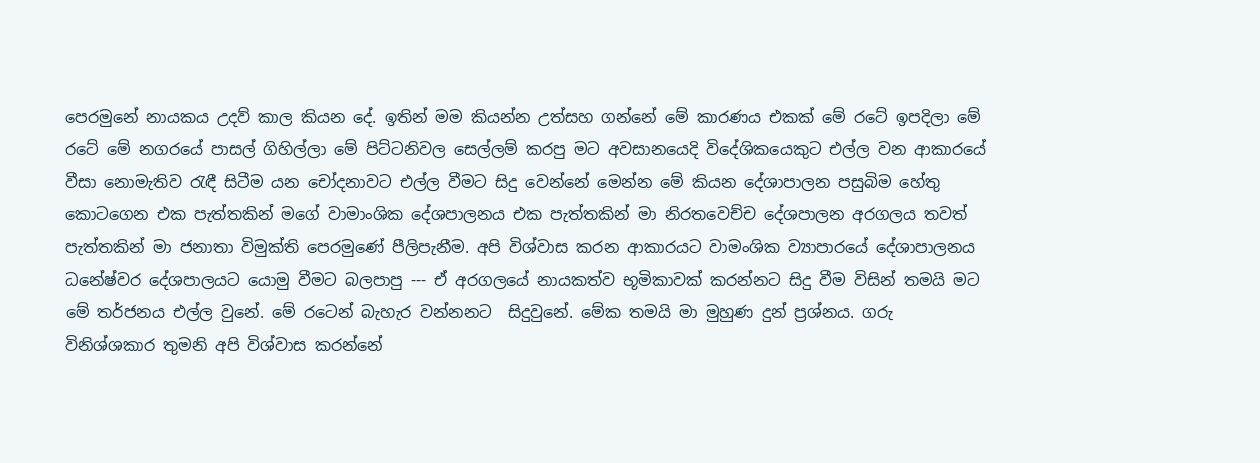පෙරමුනේ නායකය උදව් කාල කියන දේ. ඉතින් මම කියන්න උත්සහ ගන්නේ මේ කාරණය එකක් මේ රටේ ඉපදිලා මේ රටේ මේ නගරයේ පාසල් ගිහිල්ලා මේ පිට්ටනිවල සෙල්ලම් කරපු මට අවසානයෙදි විදේශිකයෙකුට එල්ල වන ආකාරයේ වීසා නොමැතිව රැඳී සිටීම යන චෝදනාවට එල්ල වීමට සිදු වෙන්නේ මෙන්න මේ කියන දේශාපාලන පසුබිම හේතු කොටගෙන එක පැත්තකින් මගේ වාමාංශික දේශපාලනය එක පැත්තකින් මා නිරතවෙච්ච දේශපාලන අරගලය තවත් පැත්තකින් මා ජනාතා විමුක්ති පෙරමුණේ පීලිපැනීම. අපි විශ්වාස කරන ආකාරයට වාමංශික ව්‍යාපාරයේ දේශාපාලනය ධනේෂ්වර දේශපාලයට යොමු වීමට බලපාපු --- ඒ අරගලයේ නායකත්ව භූමිකාවක් කරන්නට සිදු වීම විසින් තමයි මට මේ තර්ජනය එල්ල වුනේ. මේ රටෙන් බැහැර වන්නනට  සිදුවුනේ. මේක තමයි මා මුහුණ දුන් ප්‍රශ්නය. ගරු විනිශ්ශකාර තුමනි අපි විශ්වාස කරන්නේ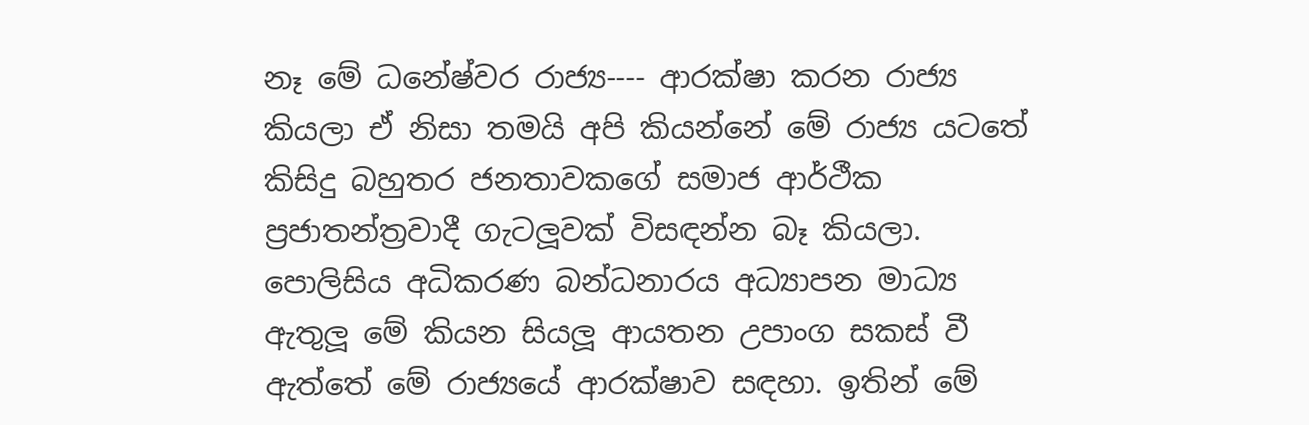නෑ මේ ධනේෂ්වර රාජ්‍ය---- ආරක්ෂා කරන රාජ්‍ය කියලා ඒ නිසා තමයි අපි කියන්නේ මේ රාජ්‍ය යටතේ කිසිදු බහුතර ජනතාවකගේ සමාජ ආර්ථීක ප්‍රජාතන්ත්‍රවාදී ගැටලූවක් විසඳන්න බෑ කියලා. පොලිසිය අධිකරණ බන්ධනාරය අධ්‍යාපන මාධ්‍ය ඇතුලූ මේ කියන සියලූ ආයතන උපාංග සකස් වී ඇත්තේ මේ රාජ්‍යයේ ආරක්ෂාව සඳහා. ඉතින් මේ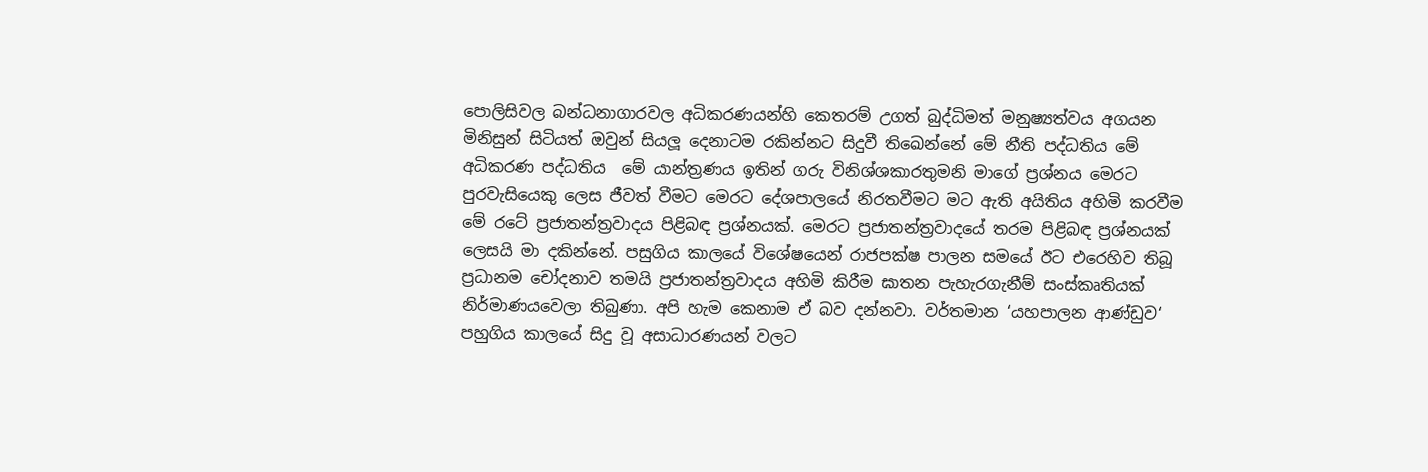පොලිසිවල බන්ධනාගාරවල අධිකරණයන්හි කෙතරම් උගත් බුද්ධිමත් මනුෂ්‍යත්වය අගයන මිනිසුන් සිටියත් ඔවුන් සියලූ දෙනාටම රකින්නට සිදුවී තිඛෙන්නේ මේ නීති පද්ධතිය මේ අධිකරණ පද්ධතිය  මේ යාන්ත්‍රණය ඉතින් ගරු විනිශ්ශකාරතුමනි මාගේ ප්‍රශ්නය මෙරට පුරවැසියෙකු ලෙස ජීවත් වීමට මෙරට දේශපාලයේ නිරතවීමට මට ඇති අයිතිය අහිමි කරවීම මේ රටේ ප්‍රජාතන්ත්‍රවාදය පිළිබඳ ප්‍රශ්නයක්. මෙරට ප්‍රජාතන්ත්‍රවාදයේ තරම පිළිබඳ ප්‍රශ්නයක් ලෙසයි මා දකින්නේ. පසුගිය කාලයේ විශේෂයෙන් රාජපක්ෂ පාලන සමයේ ඊට එරෙහිව තිබූ ප්‍රධානම චෝදනාව තමයි ප්‍රජාතන්ත්‍රවාදය අහිමි කිරීම ඝාතන පැහැරගැනීම් සංස්කෘතියක් නිර්මාණයවෙලා තිබුණා. අපි හැම කෙනාම ඒ බව දන්නවා. වර්තමාන ‘යහපාලන ආණ්ඩුව‘ පහුගිය කාලයේ සිදු වූ අසාධාරණයන් වලට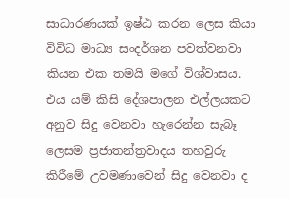සාධාරණයක් ඉෂ්ඨ කරන ලෙස කියා විවිධ මාධ්‍ය සංදර්ශන පවත්වනවා කියන එක තමයි මගේ විශ්වාසය. එය යම් කිසි දේශපාලන එල්ලයකට අනුව සිදු වෙනවා හැරෙන්න සැබෑ ලෙසම ප්‍රජාතන්ත්‍රවාදය තහවුරු කිරීමේ උවමණාවෙන් සිදු වෙනවා ද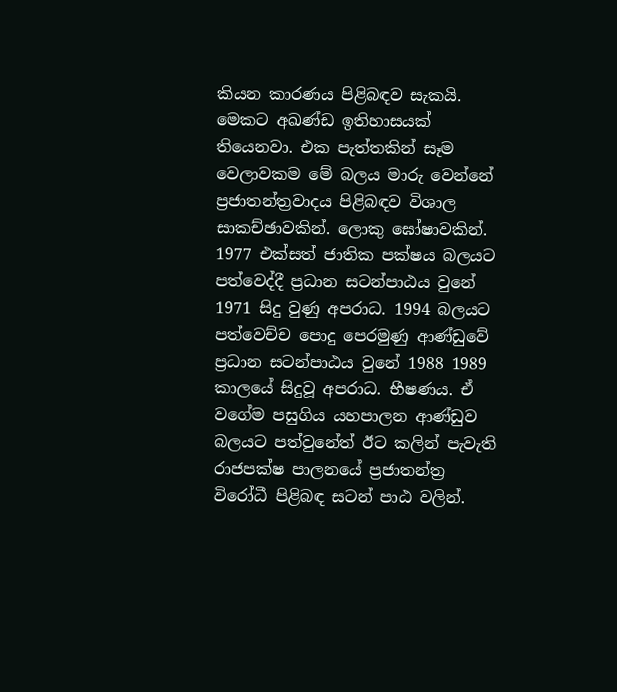කියන කාරණය පිළිබඳව සැකයි. මෙකට අඛණ්ඩ ඉතිහාසයක් තියෙනවා. එක පැත්තකින් සෑම වෙලාවකම මේ බලය මාරු වෙන්නේ ප්‍රජාතන්ත්‍රවාදය පිළිබඳව විශාල සාකච්ඡාවකින්. ලොකු ඝෝෂාවකින්. 1977 එක්සත් ජාතික පක්ෂය බලයට පත්වෙද්දී ප්‍රධාන සටන්පාඨය වුනේ  1971 සිදු වුණු අපරාධ. 1994 බලයට පත්වෙච්ච පොදු පෙරමුණු ආණ්ඩුවේ ප්‍රධාන සටන්පාඨය වුනේ 1988 1989 කාලයේ සිදුවූ අපරාධ. භීෂණය. ඒ වගේම පසුගිය යහපාලන ආණ්ඩුව බලයට පත්වුනේත් ඊට කලින් පැවැති රාජපක්ෂ පාලනයේ ප්‍රජාතන්ත්‍ර විරෝධී පිළිබඳ සටන් පාඨ වලින්.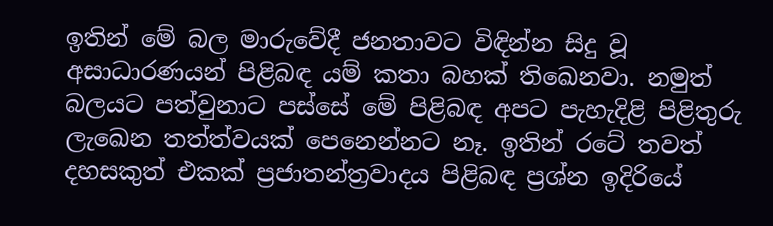ඉතින් මේ බල මාරුවේදී ජනතාවට විඳින්න සිදු වූ අසාධාරණයන් පිළිබඳ යම් කතා බහක් තිඛෙනවා. නමුත් බලයට පත්වුනාට පස්සේ මේ පිළිබඳ අපට පැහැදිළි පිළිතුරු ලැඛෙන තත්ත්වයක් පෙනෙන්නට නෑ. ඉතින් රටේ තවත් දහසකුත් එකක් ප්‍රජාතන්ත්‍රවාදය පිළිබඳ ප්‍රශ්න ඉදිරියේ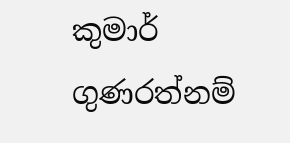කුමාර් ගුණරත්නම්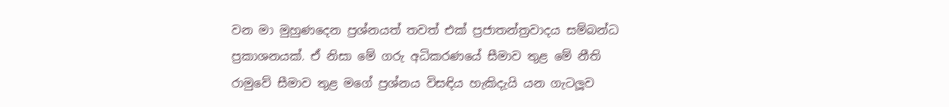වන මා මුහුණදෙන ප්‍රශ්නයත් තවත් එක් ප්‍රජාතන්ත්‍රවාදය සම්බන්ධ ප්‍රකාශනයක්. ඒ නිසා මේ ගරු අධිකරණයේ සීමාව තුළ මේ නීති රාමුවේ සීමාව තුළ මගේ ප්‍රශ්නය විසඳිය හැකිදැයි යන ගැටලූව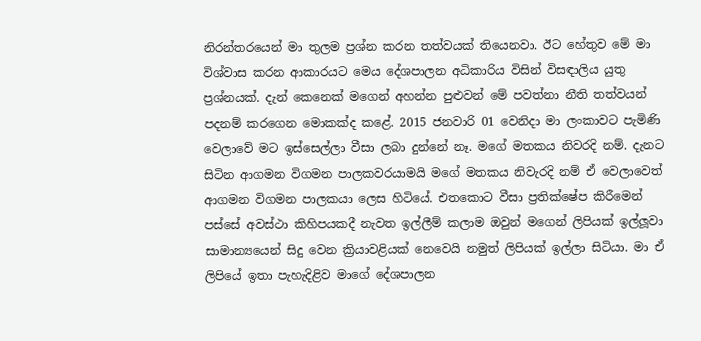නිරන්තරයෙන් මා තුලම ප්‍රශ්න කරන තත්වයක් තියෙනවා. ඊට හේතුව මේ මා විශ්වාස කරන ආකාරයට මෙය දේශපාලන අධිකාරිය විසින් විසඳාලිය යුතු ප්‍රශ්නයක්. දැන් කෙනෙක් මගෙන් අහන්න පුළුවන් මේ පවත්නා නීති තත්වයන් පදනම් කරගෙන මොකක්ද කළේ. 2015 ජනවාරි 01 වෙනිදා මා ලංකාවට පැමිණි වෙලාවේ මට ඉස්සෙල්ලා වීසා ලබා දුන්නේ නෑ. මගේ මතකය නිවරදි නම්. දැනට සිටින ආගමන විගමන පාලකවරයාමයි මගේ මතකය නිවැරදි නම් ඒ වෙලාවෙත් ආගමන විගමන පාලකයා ලෙස හිටියේ. එතකොට වීසා ප්‍රතික්ෂේප කිරීමෙන් පස්සේ අවස්ථා කිහිපයකදී නැවත ඉල්ලීම් කලාම ඔවුන් මගෙන් ලිපියක් ඉල්ලූවා සාමාන්‍යයෙන් සිදු වෙන ක්‍රියාවළියක් නෙවෙයි නමුත් ලිපියක් ඉල්ලා සිටියා. මා ඒ ලිපියේ ඉතා පැහැදිළිව මාගේ දේශපාලන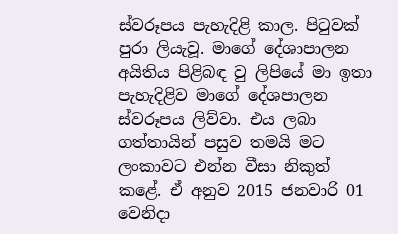ස්වරූපය පැහැදිළි කාල. පිටුවක් පුරා ලියැවූ. මාගේ දේශාපාලන අයිතිය පිළිබඳ වු ලිපියේ මා ඉතා පැහැදිළිව මාගේ දේශපාලන ස්වරූපය ලිව්වා. එය ලබා ගත්තායින් පසුව තමයි මට ලංකාවට එන්න වීසා නිකුත් කළේ. ඒ අනුව 2015 ජනවාරි 01 වෙනිදා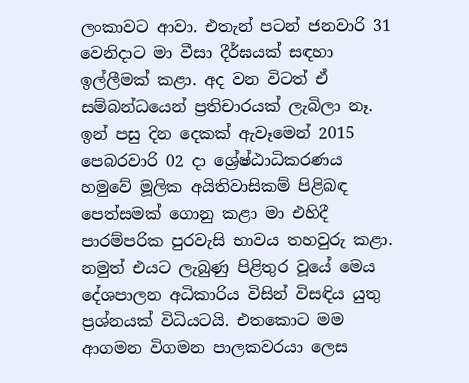ලංකාවට ආවා. එතැන් පටන් ජනවාරි 31 වෙනිදාට මා වීසා දීර්ඝයක් සඳහා ඉල්ලීමක් කළා. අද වන විටත් ඒ සම්බන්ධයෙන් ප්‍රතිචාරයක් ලැබිලා නෑ. ඉන් පසු දින දෙකක් ඇවෑමෙන් 2015 පෙබරවාරි 02 දා ශ්‍රේෂ්ඨාධිකරණය හමුවේ මූලික අයිතිවාසිකම් පිළිබඳ පෙත්සමක් ගොනු කළා මා එහිදී පාරම්පරික පුරවැසි භාවය තහවුරු කළා. නමුත් එයට ලැබුණු පිළිතුර වූයේ මෙය දේශපාලන අධිකාරිය විසින් විසඳිය යුතු ප්‍රශ්නයක් විධියටයි. එතකොට මම ආගමන විගමන පාලකවරයා ලෙස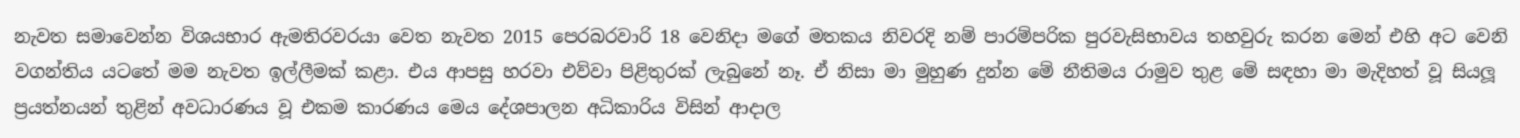නැවත සමාවෙන්න විශයභාර ඇමතිරවරයා වෙත නැවත 2015 පෙරබරවාරි 18 වෙනිදා මගේ මතකය නිවරදි නම් පාරම්පරික පුරවැසිභාවය තහවුරු කරන මෙන් එහි අට වෙනි වගන්තිය යටතේ මම නැවත ඉල්ලීමක් කළා. එය ආපසු හරවා එව්වා පිළිතුරක් ලැබුනේ නෑ. ඒ නිසා මා මුහුණ දුන්න මේ නීතිමය රාමුව තුළ මේ සඳහා මා මැදිහත් වූ සියලූ ප්‍රයත්නයන් තුළින් අවධාරණය වූ එකම කාරණය මෙය දේශපාලන අධිකාරිය විසින් ආදාල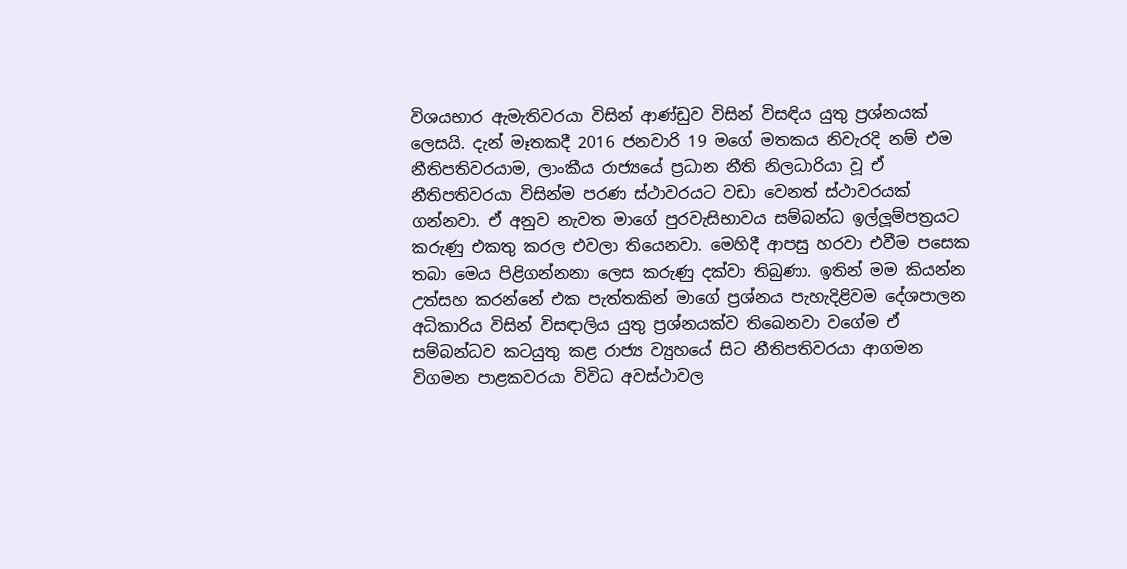විශයභාර ඇමැතිවරයා විසින් ආණ්ඩුව විසින් විසඳිය යුතු ප්‍රශ්නයක් ලෙසයි. දැන් මෑතකදී 2016 ජනවාරි 19 මගේ මතකය නිවැරදි නම් එම නීතිපතිවරයාම, ලාංකීය රාජ්‍යයේ ප්‍රධාන නීති නිලධාරියා වූ ඒ නීතිපතිවරයා විසින්ම පරණ ස්ථාවරයට වඩා වෙනත් ස්ථාවරයක් ගන්නවා. ඒ අනුව නැවත මාගේ පුරවැසිභාවය සම්බන්ධ ඉල්ලූම්පත්‍රයට කරුණු එකතු කරල එවලා තියෙනවා. මෙහිදී ආපසු හරවා එවීම පසෙක තබා මෙය පිළිගන්නනා ලෙස කරුණු දක්වා තිබුණා. ඉතින් මම කියන්න උත්සහ කරන්නේ එක පැත්තකින් මාගේ ප්‍රශ්නය පැහැදිළිවම දේශපාලන අධිකාරිය විසින් විසඳාලිය යුතු ප්‍රශ්නයක්ව තිඛෙනවා වගේම ඒ සම්බන්ධව කටයුතු කළ රාජ්‍ය ව්‍යුහයේ සිට නීතිපතිවරයා ආගමන විගමන පාළකවරයා විවිධ අවස්ථාවල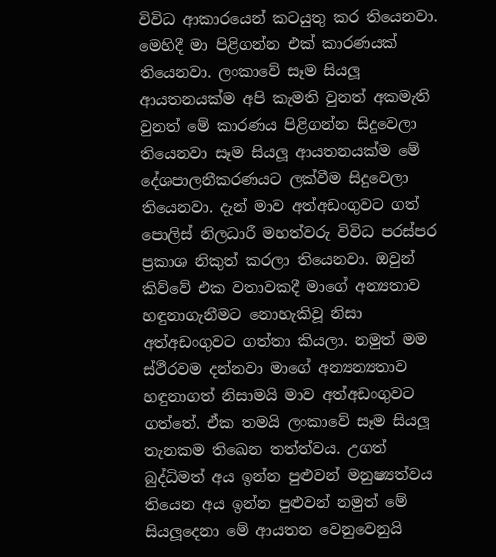විවිධ ආකාරයෙන් කටයුතු කර තියෙනවා. මෙහිදී මා පිළිගන්න එක් කාරණයක් තියෙනවා. ලංකාවේ සෑම සියලූ ආයතනයක්ම අපි කැමති වුනත් අකමැති වුනත් මේ කාරණය පිළිගන්න සිදුවෙලා තියෙනවා සෑම සියලූ ආයතනයක්ම මේ දේශපාලනීකරණයට ලක්වීම සිදුවෙලා තියෙනවා. දැන් මාව අත්අඩංගුවට ගත් පොලිස් නිලධාරී මහත්වරු විවිධ පරස්පර ප්‍රකාශ නිකුත් කරලා තියෙනවා. ඔවුන් කිව්වේ එක වතාවකදී මාගේ අන්‍යතාව හඳුනාගැනීමට නොහැකිවූ නිසා අත්අඩංගුවට ගත්තා කියලා. නමුත් මම ස්ථීරවම දන්නවා මාගේ අන්‍යන්‍යතාව හඳුනාගත් නිසාමයි මාව අත්අඩංගුවට ගත්තේ. ඒක තමයි ලංකාවේ සෑම සියලූ තැනකම තිඛෙන තත්ත්වය. උගත් බුද්ධිමත් අය ඉන්න පුළුවන් මනුෂ්‍යත්වය තියෙන අය ඉන්න පුළුවන් නමුත් මේ සියලූදෙනා මේ ආයතන වෙනුවෙනුයි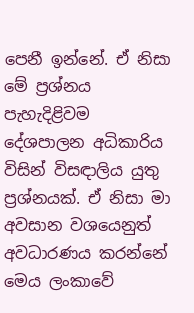පෙනී ඉන්නේ. ඒ නිසා මේ ප්‍රශ්නය පැහැදිළිවම දේශපාලන අධිකාරිය විසින් විසඳාලිය යුතු ප්‍රශ්නයක්. ඒ නිසා මා අවසාන වශයෙනුත් අවධාරණය කරන්නේ මෙය ලංකාවේ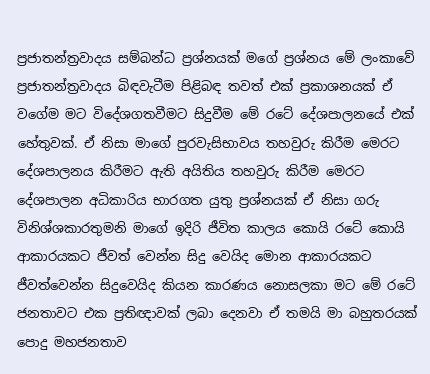ප්‍රජාතන්ත්‍රවාදය සම්බන්ධ ප්‍රශ්නයක් මගේ ප්‍රශ්නය මේ ලංකාවේ ප්‍රජාතන්ත්‍රවාදය බිඳවැටීම පිළිබඳ තවත් එක් ප්‍රකාශනයක් ඒ වගේම මට විදේශගතවීමට සිදුවීම මේ රටේ දේශපාලනයේ එක් හේතුවක්. ඒ නිසා මාගේ පුරවැසිභාවය තහවුරු කිරීම මෙරට දේශපාලනය කිරීමට ඇති අයිතිය තහවුරු කිරීම මෙරට දේශපාලන අධිකාරිය භාරගත යුතු ප්‍රශ්නයක් ඒ නිසා ගරු විනිශ්ශකාරතුමනි මාගේ ඉදිරි ජීවිත කාලය කොයි රටේ කොයි ආකාරයකට ජීවත් වෙන්න සිදු වෙයිද මොන ආකාරයකට ජීවත්වෙන්න සිදුවෙයිද කියන කාරණය නොසලකා මට මේ රටේ ජනතාවට එක ප්‍රතිඥාවක් ලබා දෙනවා ඒ තමයි මා බහුතරයක් පොදු මහජනතාව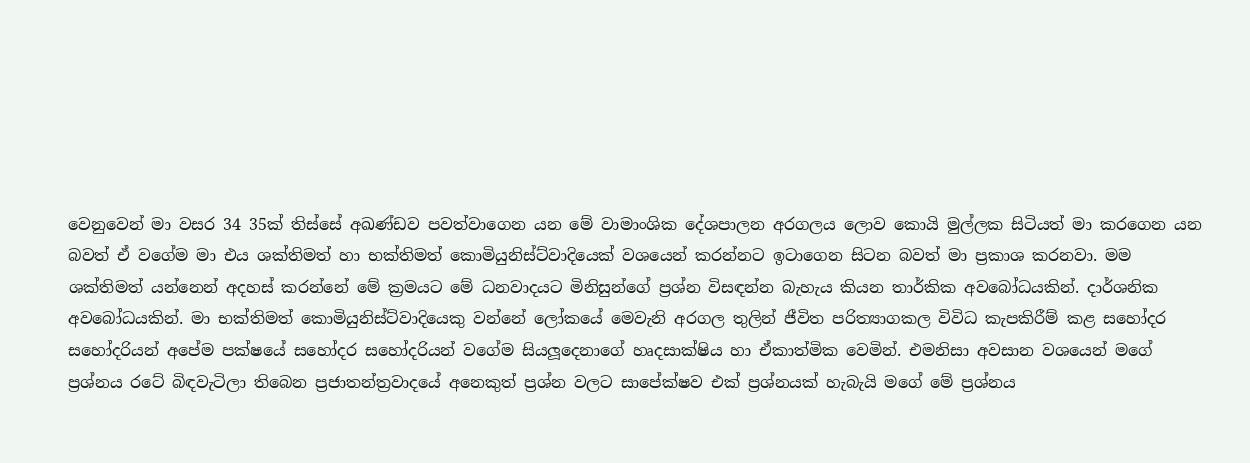වෙනුවෙන් මා වසර 34 35ක් තිස්සේ අඛණ්ඩව පවත්වාගෙන යන මේ වාමාංශික දේශපාලන අරගලය ලොව කොයි මුල්ලක සිටියත් මා කරගෙන යන බවත් ඒ වගේම මා එය ශක්තිමත් හා භක්තිමත් කොමියුනිස්ට්වාදියෙක් වශයෙන් කරන්නට ඉටාගෙන සිටන බවත් මා ප්‍රකාශ කරනවා. මම ශක්තිමත් යන්නෙන් අදහස් කරන්නේ මේ ක්‍රමයට මේ ධනවාදයට මිනිසුන්ගේ ප්‍රශ්න විසඳන්න බැහැය කියන තාර්කික අවබෝධයකින්. දාර්ශනික අවබෝධයකින්. මා භක්තිමත් කොමියුනිස්ට්වාදියෙකු වන්නේ ලෝකයේ මෙවැනි අරගල තුලින් ජීවිත පරිත්‍යාගකල විවිධ කැපකිරීම් කළ සහෝදර සහෝදරියන් අපේම පක්ෂයේ සහෝදර සහෝදරියන් වගේම සියලූදෙනාගේ හෘදසාක්ෂිය හා ඒකාත්මික වෙමින්. එමනිසා අවසාන වශයෙන් මගේ ප්‍රශ්නය රටේ බිඳවැටිලා තිබෙන ප්‍රජාතන්ත්‍රවාදයේ අනෙකුත් ප්‍රශ්න වලට සාපේක්ෂව එක් ප්‍රශ්නයක් හැබැයි මගේ මේ ප්‍රශ්නය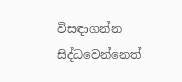විසඳාගන්න සිද්ධවෙන්නෙත්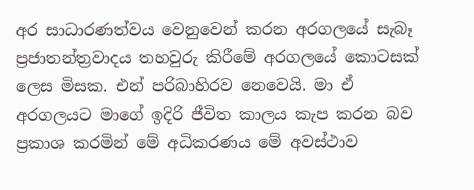අර සාධාරණත්වය වෙනුවෙන් කරන අරගලයේ සැබෑ ප්‍රජාතන්ත්‍රවාදය තහවුරු කිරීමේ අරගලයේ කොටසක් ලෙස මිසක. එන් පරිබාහිරව නෙවෙයි. මා ඒ අරගලයට මාගේ ඉදිරි ජීවිත කාලය කැප කරන බව ප්‍රකාශ කරමින් මේ අධිකරණය මේ අවස්ථාව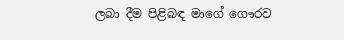ලබා දීම පිළිබඳ මාගේ ගෞරව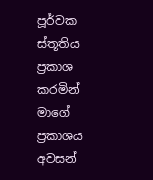පූර්වක ස්තූතිය ප්‍රකාශ කරමින් මාගේ ප්‍රකාශය අවසන්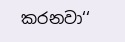කරනවා‘‘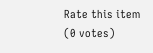Rate this item
(0 votes)